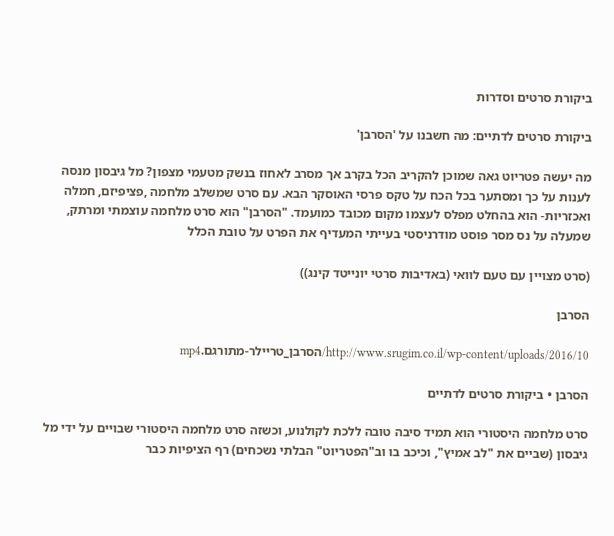ביקורת סרטים וסדרות

ביקורת סרטים לדתיים: מה חשבנו על 'הסרבן'

מה יעשה פטריוט גאה שמוכן להקריב הכל בקרב אך מסרב לאחוז בנשק מטעמי מצפון? מל גיבסון מנסה לענות על כך ומסתער בכל הכח על טקס פרסי האוסקר הבא. עם סרט שמשלב מלחמה ,פציפיזם, חמלה ואכזריות- הוא בהחלט מפלס לעצמו מקום מכובד כמועמד. "הסרבן" הוא סרט מלחמה עוצמתי ומרתק, שמעלה על נס מסר פוסט מודרניסטי בעייתי המעדיף את הפרט על טובת הכלל

(סרט מצויין עם טעם לוואי (באדיבות סרטי יונייטד קינג))

הסרבן

http://www.srugim.co.il/wp-content/uploads/2016/10/הסרבן_טריילר-מתורגם.mp4

הסרבן • ביקורת סרטים לדתיים

סרט מלחמה היסטורי הוא תמיד סיבה טובה ללכת לקולנוע, וכשזה סרט מלחמה היסטורי שבויים על ידי מל גיבסון (שביים את "לב אמיץ", וכיכב בו וב"הפטריוט" הבלתי נשכחים) רף הציפיות כבר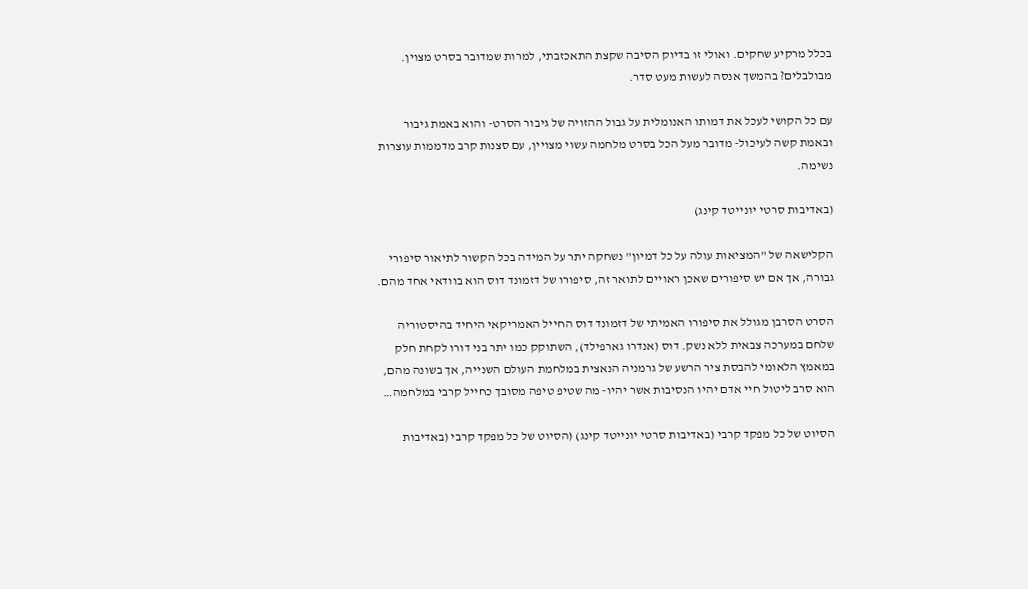בכלל מרקיע שחקים. ואולי זו בדיוק הסיבה שקצת התאכזבתי, למרות שמדובר בסרט מצוין. מבולבלים? בהמשך אנסה לעשות מעט סדר.

עם כל הקושי לעכל את דמותו האנומלית על גבול ההזויה של גיבור הסרט- והוא באמת גיבור ובאמת קשה לעיכול- מדובר מעל הכל בסרט מלחמה עשוי מצויין, עם סצנות קרב מדממות עוצרות נשימה.

(באדיבות סרטי יונייטד קינג)

הקלישאה של "המציאות עולה על כל דמיון" נשחקה יתר על המידה בכל הקשור לתיאור סיפורי גבורה, אך אם יש סיפורים שאכן ראויים לתואר זה, סיפורו של דזמונד דוס הוא בוודאי אחד מהם.

הסרט הסרבן מגולל את סיפורו האמיתי של דזמונד דוס החייל האמריקאי היחיד בהיסטוריה שלחם במערכה צבאית ללא נשק. דוס (אנדרו גארפילד), השתוקק כמו יתר בני דורו לקחת חלק במאמץ הלאומי להבסת ציר הרשע של גרמניה הנאצית במלחמת העולם השנייה, אך בשונה מהם, הוא סרב ליטול חיי אדם יהיו הנסיבות אשר יהיו- מה שטיפ טיפה מסובך כחייל קרבי במלחמה…

הסיוט של כל מפקד קרבי (באדיבות סרטי יונייטד קינג) (הסיוט של כל מפקד קרבי (באדיבות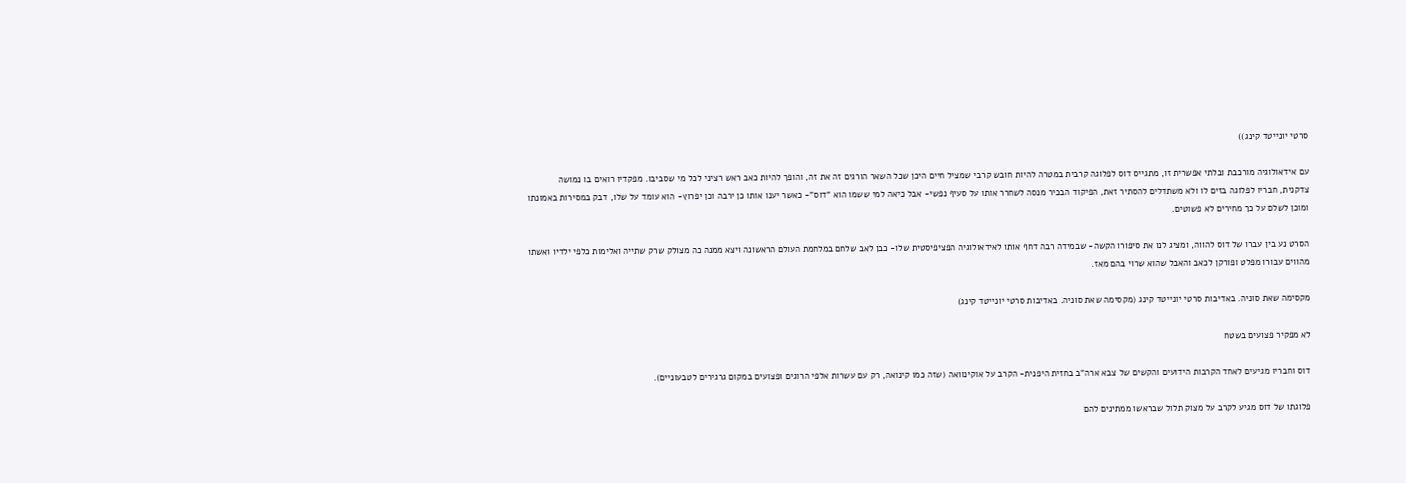סרטי יונייטד קינג))

עם אידאולוגיה מורכבת ובלתי אפשרית זו, מתגייס דוס לפלוגה קרבית במטרה להיות חובש קרבי שמציל חיים היכן שכל השאר הורגים זה את זה, והופך להיות כאב ראש רציני לכל מי שסביבו. מפקדיו רואים בו נמושה צדקנית, חבריו לפלוגה בזים לו ולא משתדלים להסתיר זאת, הפיקוד הבכיר מנסה לשחרר אותו על סעיף נפשי- אבל כיאה למי ששמו הוא "דוס"- כאשר יענו אותו כן ירבה וכן יפרוץ- הוא עומד על שלו, דבק במסירות באמונתו ומוכן לשלם על כך מחירים לא פשוטים.

הסרט נע בין עברו של דוס להווה, ומציג לנו את סיפורו הקשה- שבמידה רבה דחף אותו לאידאולוגיה הפציפיסטית שלו- כבן לאב שלחם במלחמת העולם הראשונה ויצא ממנה כה מצולק שרק שתייה ואלימות כלפי ילדיו ואשתו מהווים עבורו מפלט ופורקן לכאב והאבל שהוא שרוי בהם מאז.

מקסימה שאת סוניה. באדיבות סרטי יונייטד קינג (מקסימה שאת סוניה. באדיבות סרטי יונייטד קינג)

לא מפקיר פצועים בשטח

דוס וחבריו מגיעים לאחד הקרבות הידועים והקשים של צבא ארה"ב בחזית היפנית- הקרב על אוקינוואה (שזה כמו קינואה, רק עם עשרות אלפי הרוגים ופצועים במקום גרגירים לטבעוניים).

פלוגתו של דוס מגיע לקרב על מצוק תלול שבראשו ממתינים להם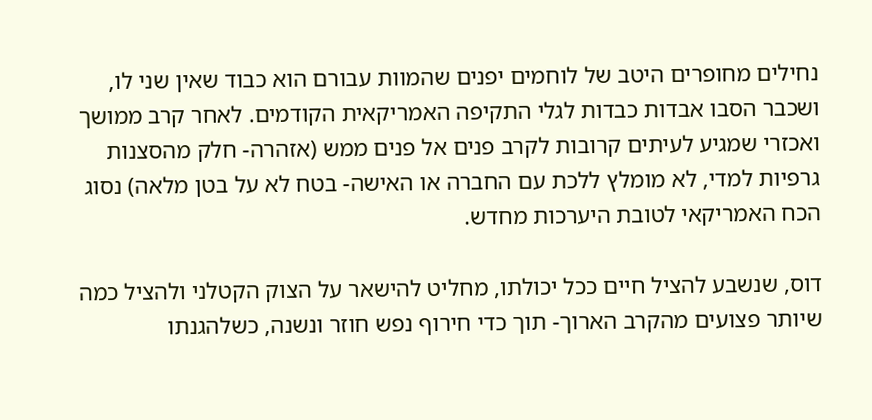נחילים מחופרים היטב של לוחמים יפנים שהמוות עבורם הוא כבוד שאין שני לו, ושכבר הסבו אבדות כבדות לגלי התקיפה האמריקאית הקודמים. לאחר קרב ממושך ואכזרי שמגיע לעיתים קרובות לקרב פנים אל פנים ממש (אזהרה- חלק מהסצנות גרפיות למדי, לא מומלץ ללכת עם החברה או האישה- בטח לא על בטן מלאה) נסוג הכח האמריקאי לטובת היערכות מחדש.

דוס, שנשבע להציל חיים ככל יכולתו, מחליט להישאר על הצוק הקטלני ולהציל כמה שיותר פצועים מהקרב הארוך- תוך כדי חירוף נפש חוזר ונשנה, כשלהגנתו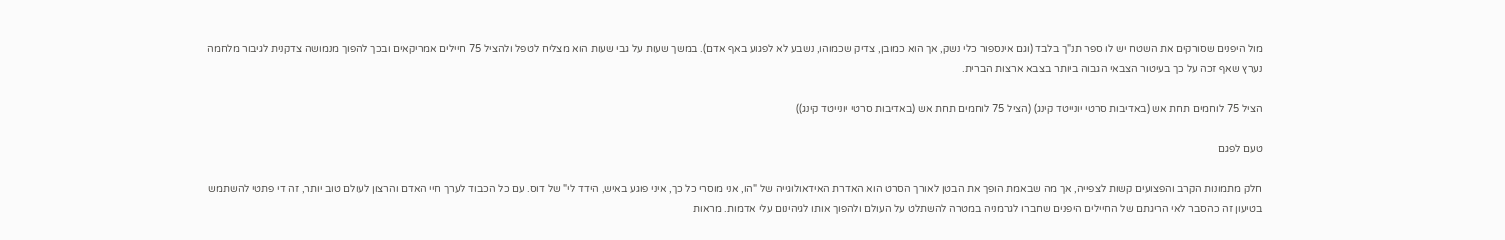מול היפנים שסורקים את השטח יש לו ספר תנ"ך בלבד (וגם אינספור כלי נשק, אך הוא כמובן, צדיק שכמוהו, נשבע לא לפגוע באף אדם). במשך שעות על גבי שעות הוא מצליח לטפל ולהציל 75 חיילים אמריקאים ובכך להפוך מנמושה צדקנית לגיבור מלחמה נערץ שאף זכה על כך בעיטור הצבאי הגבוה ביותר בצבא ארצות הברית.

הציל 75 לוחמים תחת אש (באדיבות סרטי יונייטד קינג) (הציל 75 לוחמים תחת אש (באדיבות סרטי יונייטד קינג))

טעם לפגם

חלק מתמונות הקרב והפצועים קשות לצפייה, אך מה שבאמת הופך את הבטן לאורך הסרט הוא האדרת האידאולוגייה של "הו, אני מוסרי כל כך, איני פוגע באיש, הידד לי" של דוס. עם כל הכבוד לערך חיי האדם והרצון לעולם טוב יותר, זה די פתטי להשתמש בטיעון זה כהסבר לאי הריגתם של החיילים היפנים שחברו לגרמניה במטרה להשתלט על העולם ולהפוך אותו לגיהינום עלי אדמות. מראות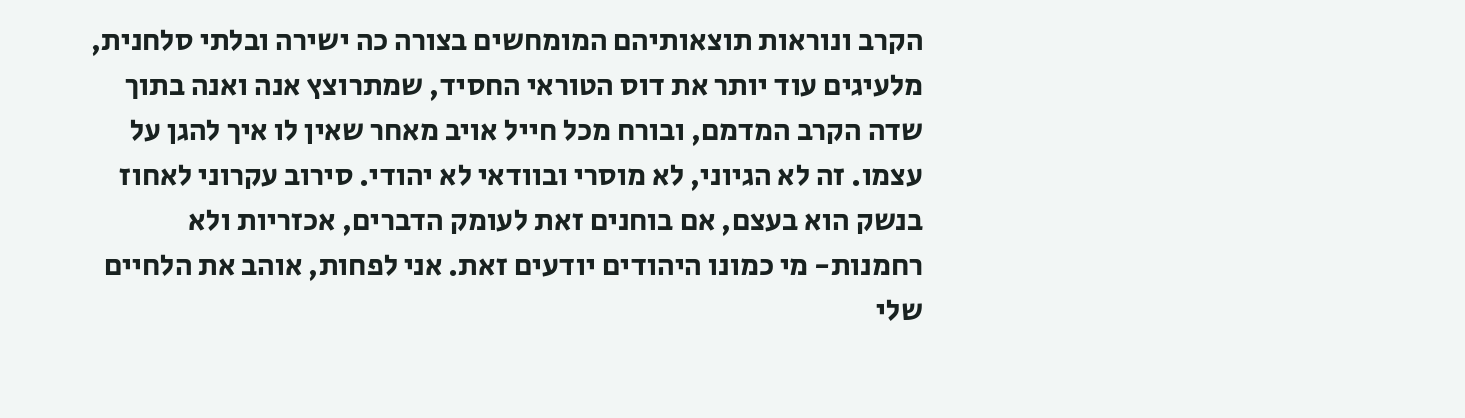הקרב ונוראות תוצאותיהם המומחשים בצורה כה ישירה ובלתי סלחנית, מלעיגים עוד יותר את דוס הטוראי החסיד, שמתרוצץ אנה ואנה בתוך שדה הקרב המדמם, ובורח מכל חייל אויב מאחר שאין לו איך להגן על עצמו. זה לא הגיוני, לא מוסרי ובוודאי לא יהודי. סירוב עקרוני לאחוז בנשק הוא בעצם, אם בוחנים זאת לעומק הדברים, אכזריות ולא רחמנות- מי כמונו היהודים יודעים זאת. אני לפחות, אוהב את הלחיים שלי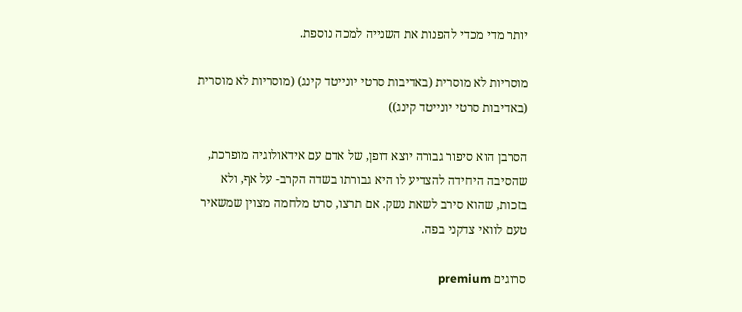יותר מדי מכדי להפנות את השנייה למכה נוספת.

מוסריות לא מוסרית (באדיבות סרטי יונייטד קינג) (מוסריות לא מוסרית (באדיבות סרטי יונייטד קינג))

הסרבן הוא סיפור גבורה יוצא דופן, של אדם עם אידאולוגיה מופרכת, שהסיבה היחידה להצדיע לו היא גבורתו בשדה הקרב- על אף, ולא בזכות, שהוא סירב לשאת נשק. אם תרצו, סרט מלחמה מצוין שמשאיר טעם לוואי צדקני בפה.

סרוגים premium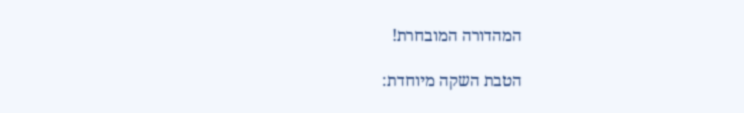המהדורה המובחרת!

הטבת השקה מיוחדת: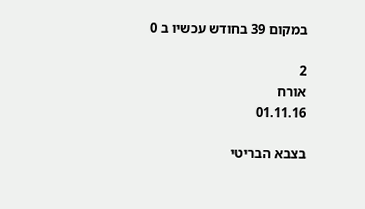במקום 39 בחודש עכשיו ב 0

2
אורח
01.11.16

בצבא הבריטי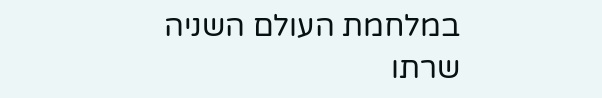במלחמת העולם השניה שרתו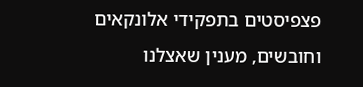פצפיסטים בתפקידי אלונקאים וחובשים, מענין שאצלנו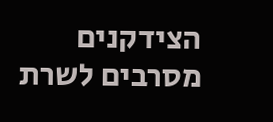הצידקנים מסרבים לשרת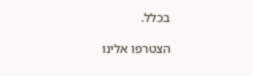בכלל.

הצטרפו אלינו